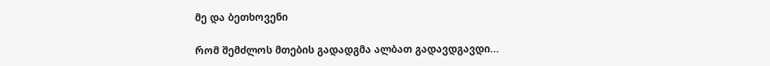მე და ბეთხოვენი

რომ შემძლოს მთების გადადგმა ალბათ გადავდგავდი...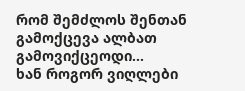რომ შემძლოს შენთან გამოქცევა ალბათ გამოვიქცეოდი...
ხან როგორ ვიღლები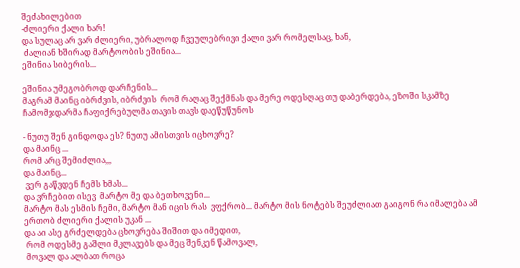შეძახილებით
-ძლიერი ქალი ხარ!
და სულაც არ ვარ ძლიერი, უბრალოდ ჩვეულებრივი ქალი ვარ რომელსაც, ხან,
 ძალიან ხშირად მარტოობის ეშინია...
ეშინია სიბერის...

ეშინია უმეგობროდ დარჩენის...
მაგრამ მაინც იბრძვის, იბრძვის  რომ რაღაც შექმნას და მერე ოდესღაც თუ დაბერდება, ეზოში სკამზე ჩამომჯდარმა ჩაფიქრებულმა თავის თავს დაეწუწუნოს

- ნუთუ შენ გინდოდა ეს? ნუთუ ამისთვის იცხოვრე?
და მაინც ...
რომ არც შემიძლია,,,
და მაინც...
 ვერ გაწვდენ ჩემს ხმას...
და ვრჩებით ისევ  მარტო მე და ბეთხოვენი...
მარტო მას ესმის ჩემი, მარტო მან იცის რას  ვფქრობ... მარტო მის ნოტებს შეუძლიათ გაიგონ რა იმალება ამ ერთობ ძლიერი ქალის უკან ...
და აი ასე გრძელდება ცხოვრება შიშით და იმედით,
 რომ ოდესმე გაშლი მკლავებს და მეც შენკენ წამოვალ,
 მოვალ და ალბათ როცა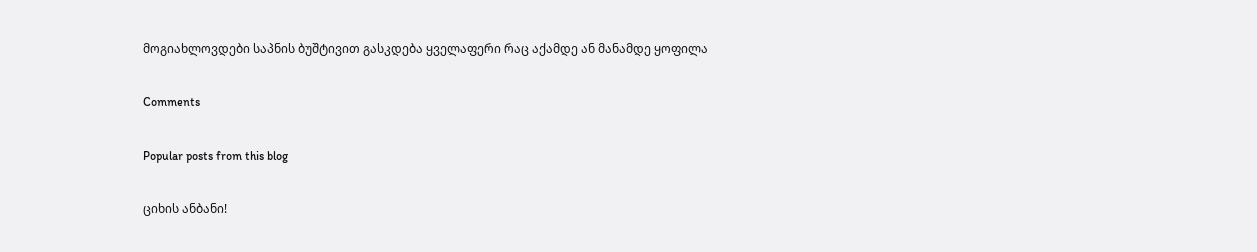მოგიახლოვდები საპნის ბუშტივით გასკდება ყველაფერი რაც აქამდე ან მანამდე ყოფილა

Comments

Popular posts from this blog

ციხის ანბანი!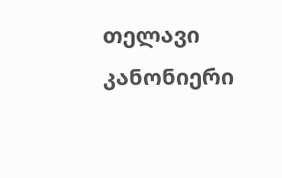თელავი კანონიერი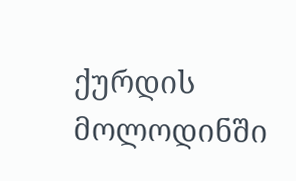ქურდის მოლოდინში